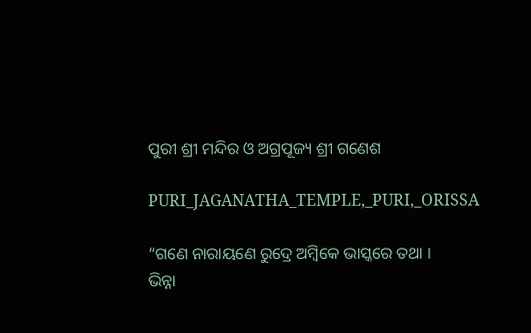ପୁରୀ ଶ୍ରୀ ମନ୍ଦିର ଓ ଅଗ୍ରପୂଜ୍ୟ ଶ୍ରୀ ଗଣେଶ

PURI_JAGANATHA_TEMPLE,_PURI,_ORISSA

“ଗଣେ ନାରାୟଣେ ରୁଦ୍ରେ ଅମ୍ବିକେ ଭାସ୍କରେ ତଥା ।
ଭିନ୍ନା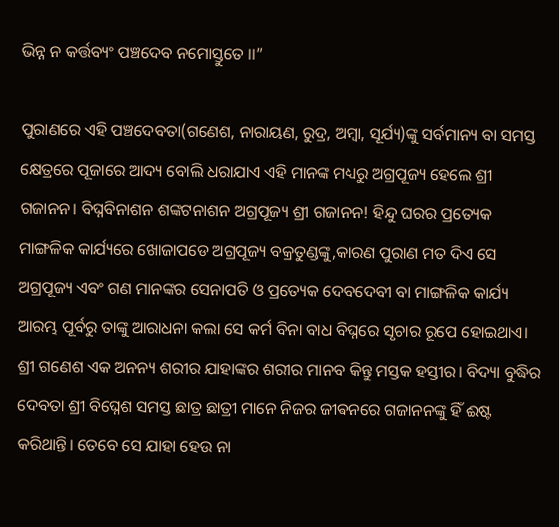ଭିନ୍ନ ନ କର୍ତ୍ତବ୍ୟଂ ପଞ୍ଚଦେବ ନମୋସ୍ତୁତେ ।।”

ପୁରାଣରେ ଏହି ପଞ୍ଚଦେବତା(ଗଣେଶ, ନାରାୟଣ, ରୁଦ୍ର, ଅମ୍ବା, ସୂର୍ଯ୍ୟ)ଙ୍କୁ ସର୍ବମାନ୍ୟ ବା ସମସ୍ତ କ୍ଷେତ୍ରରେ ପୂଜାରେ ଆଦ୍ୟ ବୋଲି ଧରାଯାଏ ଏହି ମାନଙ୍କ ମଧ୍ୟରୁ ଅଗ୍ରପୂଜ୍ୟ ହେଲେ ଶ୍ରୀ ଗଜାନନ। ବିଘ୍ନବିନାଶନ ଶଙ୍କଟନାଶନ ଅଗ୍ରପୂଜ୍ୟ ଶ୍ରୀ ଗଜାନନ! ହିନ୍ଦୁ ଘରର ପ୍ରତ୍ୟେକ ମାଙ୍ଗଳିକ କାର୍ଯ୍ୟରେ ଖୋଜାପଡେ ଅଗ୍ରପୂଜ୍ୟ ବକ୍ରତୁଣ୍ଡଙ୍କୁ,କାରଣ ପୁରାଣ ମତ ଦିଏ ସେ ଅଗ୍ରପୂଜ୍ୟ ଏବଂ ଗଣ ମାନଙ୍କର ସେନାପତି ଓ ପ୍ରତ୍ୟେକ ଦେବଦେବୀ ବା ମାଙ୍ଗଳିକ କାର୍ଯ୍ୟ ଆରମ୍ଭ ପୂର୍ବରୁ ତାଙ୍କୁ ଆରାଧନା କଲା ସେ କର୍ମ ବିନା ବାଧ ବିଘ୍ନରେ ସୃଚାର ରୂପେ ହୋଇଥାଏ। ଶ୍ରୀ ଗଣେଶ ଏକ ଅନନ୍ୟ ଶରୀର ଯାହାଙ୍କର ଶରୀର ମାନବ କିନ୍ତୁ ମସ୍ତକ ହସ୍ତୀର। ବିଦ୍ୟା ବୁଦ୍ଧିର ଦେବତା ଶ୍ରୀ ବିଘ୍ନେଶ ସମସ୍ତ ଛାତ୍ର ଛାତ୍ରୀ ମାନେ ନିଜର ଜୀଵନରେ ଗଜାନନଙ୍କୁ ହିଁ ଈଷ୍ଟ କରିଥାନ୍ତି। ତେବେ ସେ ଯାହା ହେଉ ନା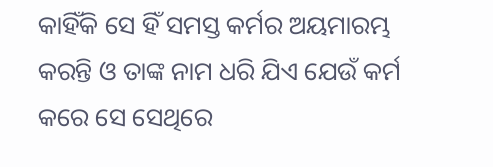କାହିଁକି ସେ ହିଁ ସମସ୍ତ କର୍ମର ଅୟମାରମ୍ଭ କରନ୍ତି ଓ ତାଙ୍କ ନାମ ଧରି ଯିଏ ଯେଉଁ କର୍ମ କରେ ସେ ସେଥିରେ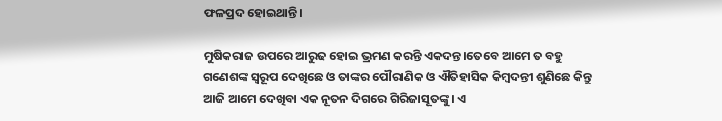ଫଳପ୍ରଦ ହୋଇଥାନ୍ତି।

ମୁଷିକରାଜ ଉପରେ ଆରୁଢ ହୋଇ ଭ୍ରମଣ କରନ୍ତି ଏକଦନ୍ତ।ତେବେ ଆମେ ତ ବହୁ ଗଣେଶଙ୍କ ସ୍ବରୂପ ଦେଖିଛେ ଓ ତାଙ୍କର ପୌରାଣିକ ଓ ଐତିହାସିକ କିମ୍ବଦନ୍ତୀ ଶୁଣିଛେ କିନ୍ତୁ ଆଜି ଆମେ ଦେଖିବା ଏକ ନୂତନ ଦିଗରେ ଗିରିଜାସୂତଙ୍କୁ। ଏ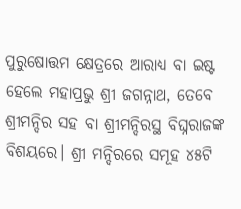ପୁରୁଷୋତ୍ତମ କ୍ଷେତ୍ରରେ ଆରାଧ୍ୟ ବା ଇଷ୍ଟ ହେଲେ ମହାପ୍ରଭୁ ଶ୍ରୀ ଜଗନ୍ନାଥ, ତେବେ ଶ୍ରୀମନ୍ଦିର ସହ ବା ଶ୍ରୀମନ୍ଦିରସ୍ଥ ବିଘ୍ନରାଜଙ୍କ ବିଶୟରେ। ଶ୍ରୀ ମନ୍ଦିରରେ ସମୂହ ୪୫ଟି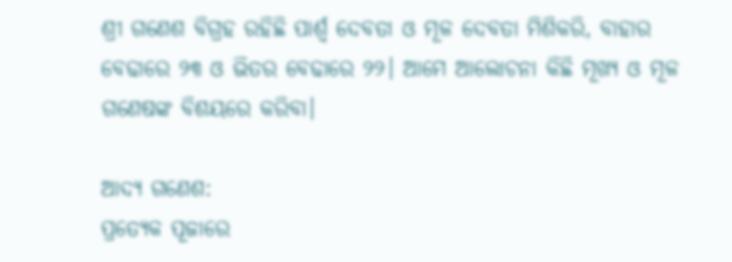ଶ୍ରୀ ଗଣେଶ ବିଗ୍ରହ ରହିଛି ପାର୍ଶ୍ବ ଦେବତା ଓ ମୂଳ ଦେବତା ମିଶିକରି, ବାହାର ବେଢାରେ ୨୩ ଓ ଭିତର ବେଢାରେ ୨୨। ଆମେ ଆଲୋଚନା କିଛି ମୂଖ୍ୟ ଓ ମୂଳ ଗଣେଷଙ୍କ ବିଶୟରେ କରିବା।

ଆଦ୍ୟ ଗଣେଶ:
ପ୍ରତ୍ୟେକ ପୂଜାରେ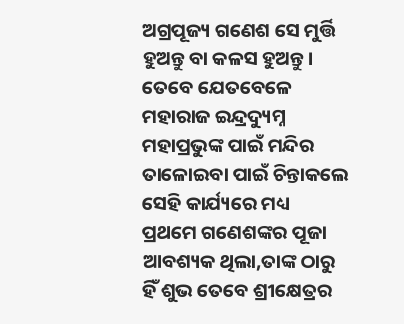ଅଗ୍ରପୂଜ୍ୟ ଗଣେଶ ସେ ମୁର୍ତ୍ତି ହୁଅନ୍ତୁ ବା କଳସ ହୁଅନ୍ତୁ। ତେବେ ଯେତବେଳେ ମହାରାଜ ଇନ୍ଦ୍ରଦ୍ୟୁମ୍ନ ମହାପ୍ରଭୁଙ୍କ ପାଇଁ ମନ୍ଦିର ତାଳୋଇବା ପାଇଁ ଚିନ୍ତାକଲେ ସେହି କାର୍ଯ୍ୟରେ ମଧ୍ୟ ପ୍ରଥମେ ଗଣେଶଙ୍କର ପୂଜା ଆବଶ୍ୟକ ଥିଲା,ତାଙ୍କ ଠାରୁ ହିଁ ଶୁଭ ତେବେ ଶ୍ରୀକ୍ଷେତ୍ରର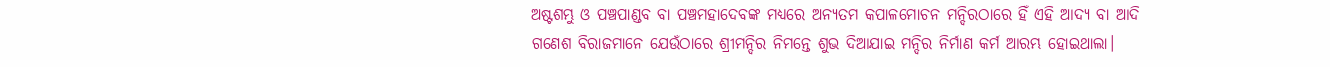ଅଷ୍ଟଶମ୍ଭୁ ଓ ପଞ୍ଚପାଣ୍ଡବ ବା ପଞ୍ଚମହାଦେବଙ୍କ ମଧ୍ୟରେ ଅନ୍ୟତମ କପାଳମୋଚନ ମନ୍ଦିରଠାରେ ହିଁ ଏହି ଆଦ୍ୟ ବା ଆଦି ଗଣେଶ ବିରାଜମାନେ ଯେଉଁଠାରେ ଶ୍ରୀମନ୍ଦିର ନିମନ୍ତେ ଶୁଭ ଦିଆଯାଇ ମନ୍ଦିର ନିର୍ମାଣ କର୍ମ ଆରମ୍ଭ ହୋଇଥାଲା।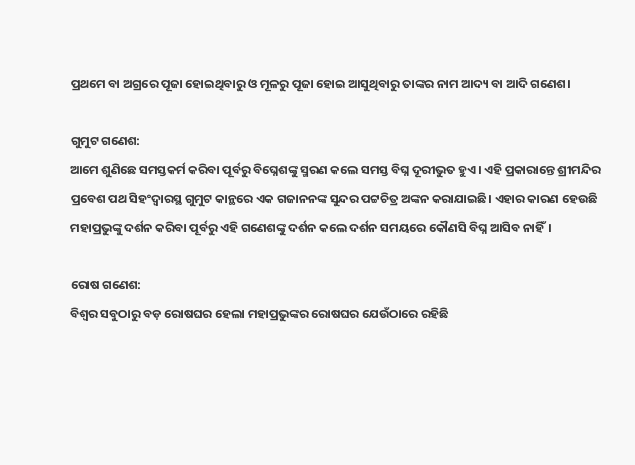ପ୍ରଥମେ ବା ଅଗ୍ରରେ ପୂଜା ହୋଇଥିବାରୁ ଓ ମୂଳରୁ ପୂଜା ହୋଇ ଆସୁଥିବାରୁ ତାଙ୍କର ନାମ ଆଦ୍ୟ ବା ଆଦି ଗଣେଶ।

ଗୁମୁଟ ଗଣେଶ:
ଆମେ ଶୁଣିଛେ ସମସ୍ତକର୍ମ କରିବା ପୂର୍ବରୁ ବିଘ୍ନେଶଙ୍କୁ ସ୍ମରଣ କଲେ ସମସ୍ତ ବିଘ୍ନ ଦୂରୀଭୁତ ହୁଏ। ଏହି ପ୍ରକାରାନ୍ତେ ଶ୍ରୀମନ୍ଦିର ପ୍ରବେଶ ପଥ ସିହଂଦ୍ବାରସ୍ଥ ଗୁମୁଟ କାନ୍ଥରେ ଏକ ଗଜାନନଙ୍କ ସୁନ୍ଦର ପଟ୍ଟଚିତ୍ର ଅଙ୍କନ କରାଯାଇଛି। ଏହାର କାରଣ ହେଉଛି ମହାପ୍ରଭୁଙ୍କୁ ଦର୍ଶନ କରିବା ପୂର୍ବରୁ ଏହି ଗଣେଶଙ୍କୁ ଦର୍ଶନ କଲେ ଦର୍ଶନ ସମୟରେ କୌଣସି ବିଘ୍ନ ଆସିବ ନାହିଁ।

ରୋଷ ଗଣେଶ:
ବିଶ୍ବର ସବୁଠାରୁ ବଡ଼ ରୋଷଘର ହେଲା ମହାପ୍ରଭୁଙ୍କର ରୋଷଘର ଯେଉଁଠାରେ ରହିଛି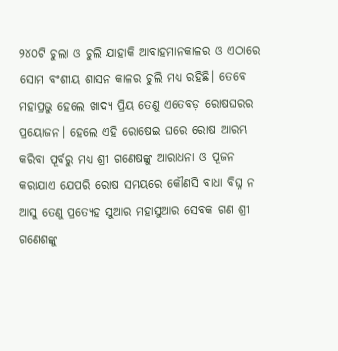୨୪୦ଟି ଚୁଲା ଓ ଚୁଲି ଯାହାକି ଆବାହମାନକାଳର ଓ ଏଠାରେ ସୋମ ବଂଶୀୟ ଶାସନ କାଳର ଚୁଲି ମଧ୍ୟ ରହିଛି। ତେବେ ମହାପ୍ରଭୁ ହେଲେ ଖାଦ୍ୟ ପ୍ରିୟ ତେଣୁ ଏତେବଡ଼ ରୋଷଘରର ପ୍ରୟୋଜନ। ହେଲେ ଏହି ରୋଷେଇ ଘରେ ରୋଷ ଆରମ୍ଭ କରିବା ପୂର୍ବରୁ ମଧ୍ୟ ଶ୍ରୀ ଗଣେଷଙ୍କୁ ଆରାଧନା ଓ ପୂଜନ କରାଯାଏ ଯେପରି ରୋଷ ସମୟରେ କୌଣସି ବାଧା ବିଘ୍ନ ନ ଆସୁ ତେଣୁ ପ୍ରତ୍ୟେହ ସୁଆର ମହାସୁଆର ସେବକ ଗଣ ଶ୍ରୀ ଗଣେଶଙ୍କୁ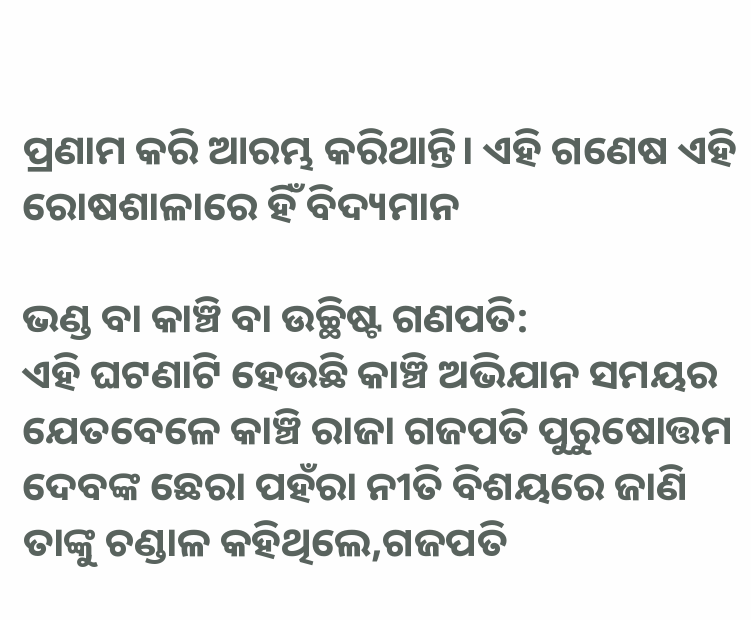ପ୍ରଣାମ କରି ଆରମ୍ଭ କରିଥାନ୍ତି। ଏହି ଗଣେଷ ଏହି ରୋଷଶାଳାରେ ହିଁ ବିଦ୍ୟମାନ

ଭଣ୍ଡ ବା କାଞ୍ଚି ବା ଉଚ୍ଛିଷ୍ଟ ଗଣପତି:
ଏହି ଘଟଣାଟି ହେଉଛି କାଞ୍ଚି ଅଭିଯାନ ସମୟର ଯେତବେଳେ କାଞ୍ଚି ରାଜା ଗଜପତି ପୁରୁଷୋତ୍ତମ ଦେବଙ୍କ ଛେରା ପହଁରା ନୀତି ବିଶୟରେ ଜାଣି ତାଙ୍କୁ ଚଣ୍ଡାଳ କହିଥିଲେ,ଗଜପତି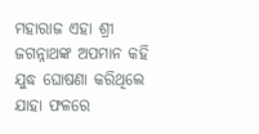ମହାରାଜ ଏହା ଶ୍ରୀ ଜଗନ୍ନାଥଙ୍କ ଅପମାନ କହି ଯୁଦ୍ଧ ଘୋଷଣା କରିଥିଲେ ଯାହା ଫଳରେ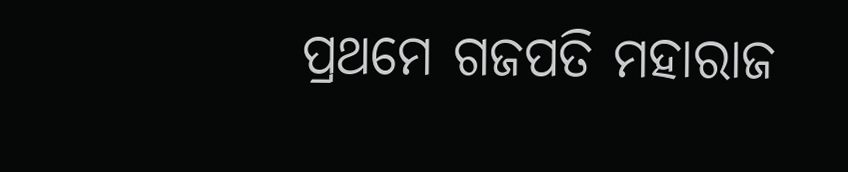ପ୍ରଥମେ ଗଜପତି ମହାରାଜ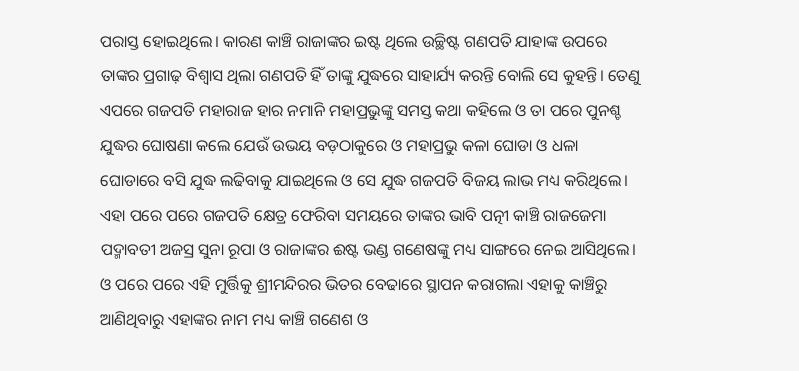ପରାସ୍ତ ହୋଇଥିଲେ। କାରଣ କାଞ୍ଚି ରାଜାଙ୍କର ଇଷ୍ଟ ଥିଲେ ଉଚ୍ଛିଷ୍ଟ ଗଣପତି ଯାହାଙ୍କ ଉପରେ ତାଙ୍କର ପ୍ରଗାଢ଼ ବିଶ୍ବାସ ଥିଲା ଗଣପତି ହିଁ ତାଙ୍କୁ ଯୁଦ୍ଧରେ ସାହାର୍ଯ୍ୟ କରନ୍ତି ବୋଲି ସେ କୁହନ୍ତି। ତେଣୁ ଏପରେ ଗଜପତି ମହାରାଜ ହାର ନମାନି ମହାପ୍ରଭୁଙ୍କୁ ସମସ୍ତ କଥା କହିଲେ ଓ ତା ପରେ ପୁନଶ୍ଚ ଯୁଦ୍ଧର ଘୋଷଣା କଲେ ଯେଉଁ ଉଭୟ ବଡ଼ଠାକୁରେ ଓ ମହାପ୍ରଭୁ କଳା ଘୋଡା ଓ ଧଳା ଘୋଡାରେ ବସି ଯୁଦ୍ଧ ଲଢିବାକୁ ଯାଇଥିଲେ ଓ ସେ ଯୁଦ୍ଧ ଗଜପତି ବିଜୟ ଲାଭ ମଧ୍ୟ କରିଥିଲେ। ଏହା ପରେ ପରେ ଗଜପତି କ୍ଷେତ୍ର ଫେରିବା ସମୟରେ ତାଙ୍କର ଭାବି ପତ୍ନୀ କାଞ୍ଚି ରାଜଜେମା ପଦ୍ମାବତୀ ଅଜସ୍ର ସୁନା ରୂପା ଓ ରାଜାଙ୍କର ଈଷ୍ଟ ଭଣ୍ଡ ଗଣେଷଙ୍କୁ ମଧ୍ୟ ସାଙ୍ଗରେ ନେଇ ଆସିଥିଲେ। ଓ ପରେ ପରେ ଏହି ମୁର୍ତ୍ତିକୁ ଶ୍ରୀମନ୍ଦିରର ଭିତର ବେଢାରେ ସ୍ଥାପନ କରାଗଲା ଏହାକୁ କାଞ୍ଚିରୁ ଆଣିଥିବାରୁ ଏହାଙ୍କର ନାମ ମଧ୍ୟ କାଞ୍ଚି ଗଣେଶ ଓ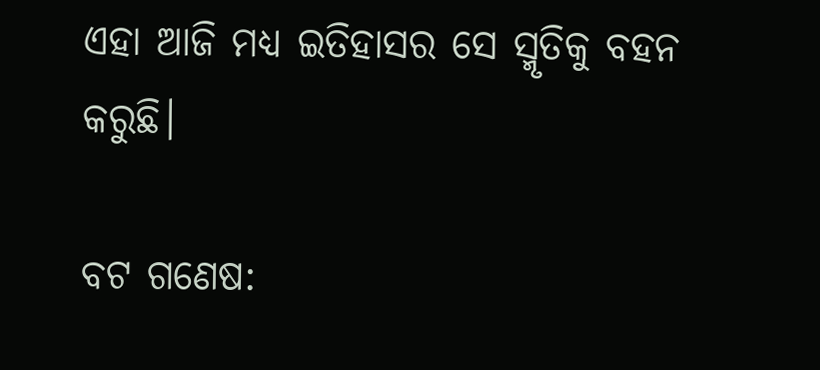ଏହା ଆଜି ମଧ୍ୟ ଇତିହାସର ସେ ସ୍ମୃତିକୁ ବହନ କରୁଛି।

ବଟ ଗଣେଷ: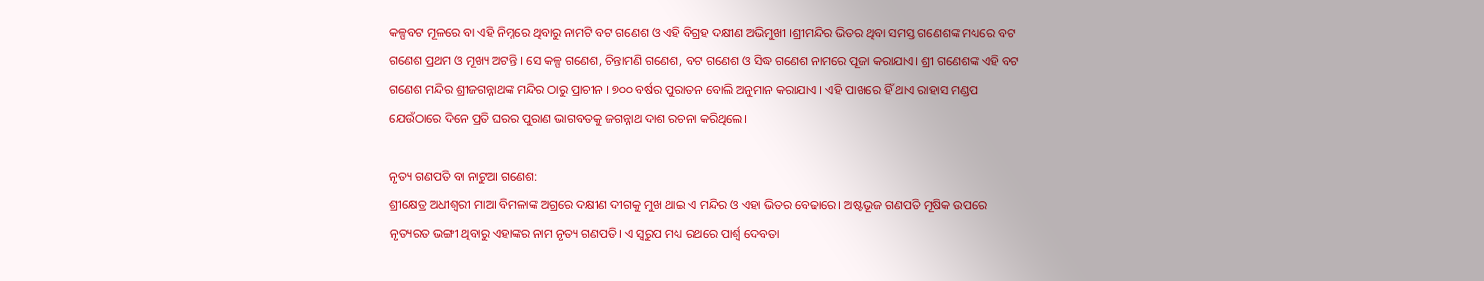କଳ୍ପବଟ ମୂଳରେ ବା ଏହି ନିମ୍ନରେ ଥିବାରୁ ନାମଟି ବଟ ଗଣେଶ ଓ ଏହି ବିଗ୍ରହ ଦକ୍ଷୀଣ ଅଭିମୁଖୀ ।ଶ୍ରୀମନ୍ଦିର ଭିତର ଥିବା ସମସ୍ତ ଗଣେଶଙ୍କ ମଧ୍ୟରେ ବଟ ଗଣେଶ ପ୍ରଥମ ଓ ମୂଖ୍ୟ ଅଟନ୍ତି । ସେ କଳ୍ପ ଗଣେଶ, ଚିନ୍ତାମଣି ଗଣେଶ, ବଟ ଗଣେଶ ଓ ସିଦ୍ଧ ଗଣେଶ ନାମରେ ପୂଜା କରାଯାଏ। ଶ୍ରୀ ଗଣେଶଙ୍କ ଏହି ବଟ ଗଣେଶ ମନ୍ଦିର ଶ୍ରୀଜଗନ୍ନାଥଙ୍କ ମନ୍ଦିର ଠାରୁ ପ୍ରାଚୀନ । ୭୦୦ ବର୍ଷର ପୁରାତନ ବୋଲି ଅନୁମାନ କରାଯାଏ । ଏହି ପାଖରେ ହିଁ ଥାଏ ରାହାସ ମଣ୍ଡପ ଯେଉଁଠାରେ ଦିନେ ପ୍ରତି ଘରର ପୁରାଣ ଭାଗବତକୁ ଜଗନ୍ନାଥ ଦାଶ ରଚନା କରିଥିଲେ।

ନୃତ୍ୟ ଗଣପତି ବା ନାଟୁଆ ଗଣେଶ:
ଶ୍ରୀକ୍ଷେତ୍ର ଅଧୀଶ୍ବରୀ ମାଆ ବିମଳାଙ୍କ ଅଗ୍ରରେ ଦକ୍ଷୀଣ ଦୀଗକୁ ମୁଖ ଥାଇ ଏ ମନ୍ଦିର ଓ ଏହା ଭିତର ବେଢାରେ। ଅଷ୍ଟଭୂଜ ଗଣପତି ମୂଷିକ ଉପରେ ନୃତ୍ୟରତ ଭଙ୍ଗୀ ଥିବାରୁ ଏହାଙ୍କର ନାମ ନୃତ୍ୟ ଗଣପତି। ଏ ସ୍ବରୁପ ମଧ୍ୟ ରଥରେ ପାର୍ଶ୍ବ ଦେବତା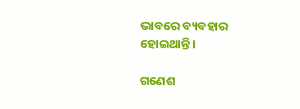ଭାବରେ ବ୍ୟବହାର ହୋଇଥାନ୍ତି।

ଗଣେଶ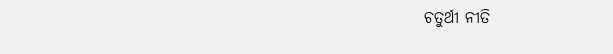ଚତୁର୍ଥୀ ନୀତି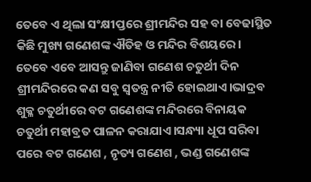ତେବେ ଏ ଥିଲା ସଂକ୍ଷୀପ୍ତରେ ଶ୍ରୀମନ୍ଦିର ସହ ବା ବେଢାସ୍ଥିତ କିଛି ମୁଖ୍ୟ ଗଣେଶଙ୍କ ଐତିହ ଓ ମନ୍ଦିର ବିଶୟରେ। ତେବେ ଏବେ ଆସନ୍ତୁ ଜାଣିବା ଗଣେଶ ଚତୁର୍ଥୀ ଦିନ ଶ୍ରୀମନ୍ଦିରରେ କଣ ସବୁ ସ୍ବତନ୍ତ୍ର ନୀତି ହୋଇଥାଏ।ଭାଦ୍ରବ ଶୁକ୍ଳ ଚତୁର୍ଥୀରେ ବଟ ଗଣେଶଙ୍କ ମନ୍ଦିରରେ ବିନାୟକ ଚତୁର୍ଥୀ ମହାବ୍ରତ ପାଳନ କରାଯାଏ।ସନ୍ଧ୍ୟା ଧୂପ ସରିବା ପରେ ବଟ ଗଣେଶ , ନୃତ୍ୟ ଗଣେଶ , ଭଣ୍ଡ ଗଣେଶଙ୍କ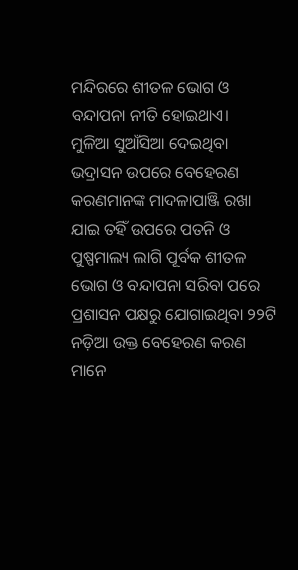ମନ୍ଦିରରେ ଶୀତଳ ଭୋଗ ଓ ବନ୍ଦାପନା ନୀତି ହୋଇଥାଏ।
ମୁଳିଆ ସୁଆଁସିଆ ଦେଇଥିବା ଭଦ୍ରାସନ ଉପରେ ବେହେରଣ କରଣମାନଙ୍କ ମାଦଳାପାଞ୍ଜି ରଖା ଯାଇ ତହିଁ ଉପରେ ପତନି ଓ ପୁଷ୍ପମାଲ୍ୟ ଲାଗି ପୂର୍ବକ ଶୀତଳ ଭୋଗ ଓ ବନ୍ଦାପନା ସରିବା ପରେ ପ୍ରଶାସନ ପକ୍ଷରୁ ଯୋଗାଇଥିବା ୨୨ଟି ନଡ଼ିଆ ଉକ୍ତ ବେହେରଣ କରଣ ମାନେ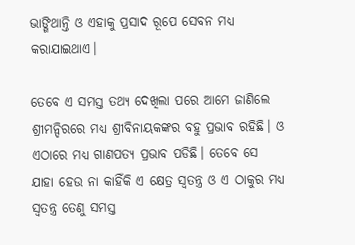ଭାଙ୍ଗିଥାନ୍ତି ଓ ଏହାକୁ ପ୍ରସାଦ ରୂପେ ସେବନ ମଧ୍ୟ କରାଯାଇଥାଏ।

ତେବେ ଏ ସମସ୍ତ ତଥ୍ୟ ଦେଖିଲା ପରେ ଆମେ ଜାଣିଲେ ଶ୍ରୀମନ୍ଦିରରେ ମଧ୍ୟ ଶ୍ରୀବିନାୟକଙ୍କର ବହୁ ପ୍ରଭାବ ରହିଛି। ଓ ଏଠାରେ ମଧ୍ୟ ଗାଣପତ୍ୟ ପ୍ରଭାବ ପଡିଛି। ତେବେ ସେ ଯାହା ହେଉ ନା କାହିଁକି ଏ କ୍ଷେତ୍ର ସ୍ବତନ୍ତ୍ର ଓ ଏ ଠାକୁର ମଧ୍ୟ ସ୍ବତନ୍ତ୍ର ତେଣୁ ସମସ୍ତ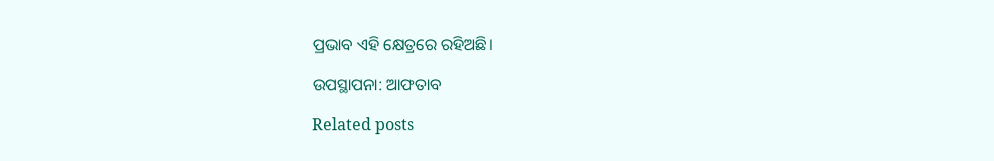ପ୍ରଭାବ ଏହି କ୍ଷେତ୍ରରେ ରହିଅଛି।

ଉପସ୍ଥାପନା: ଆଫତାବ

Related posts